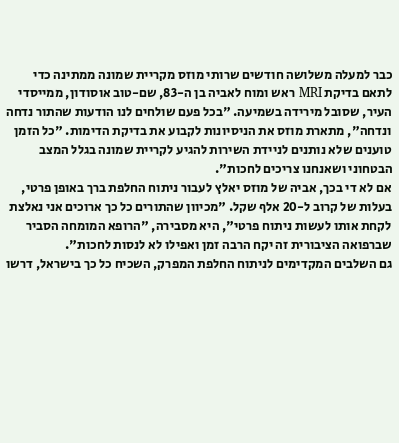כבר למעלה משלושה חודשים שרותי מוזס מקריית שמונה ממתינה כדי לתאם בדיקת MRI ראש ומוח לאביה בן ה-83, שם-טוב אוסודון, ממייסדי העיר, שסובל מירידה בשמיעה. "בכל פעם שולחים לנו הודעות שהתור נדחה ונדחה", מתארת מוזס את הניסיונות לקבוע את בדיקת הדימות. "כל הזמן טוענים שלא נותנים לניידת השירות להגיע לקריית שמונה בגלל המצב הבטחוני ושאנחנו צריכים לחכות".
אם לא די בכך, אביה של מוזס יאלץ לעבור ניתוח החלפת ברך באופן פרטי, בעלות של קרוב ל-20 אלף שקל. "מכיוון שהתורים כל כך ארוכים אני נאלצת לקחת אותו לעשות ניתוח פרטי", היא מסבירה, "הרופא המומחה הסביר שברפואה הציבורית זה יקח הרבה זמן ואפילו לא לנסות לחכות".
גם השלבים המקדימים לניתוח החלפת המפרק, השכיח כל כך בישראל, דרשו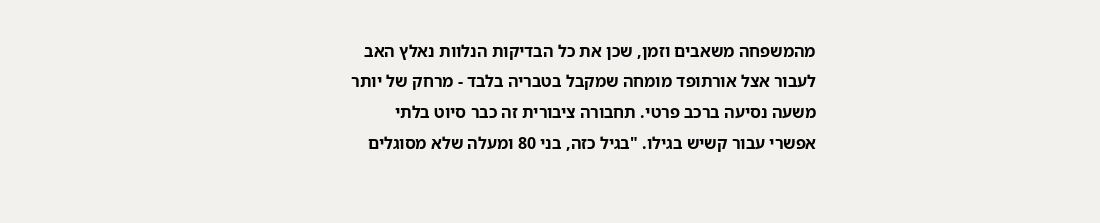מהמשפחה משאבים וזמן, שכן את כל הבדיקות הנלוות נאלץ האב לעבור אצל אורתופד מומחה שמקבל בטבריה בלבד - מרחק של יותר משעה נסיעה ברכב פרטי. תחבורה ציבורית זה כבר סיוט בלתי אפשרי עבור קשיש בגילו. "בגיל כזה, בני 80 ומעלה שלא מסוגלים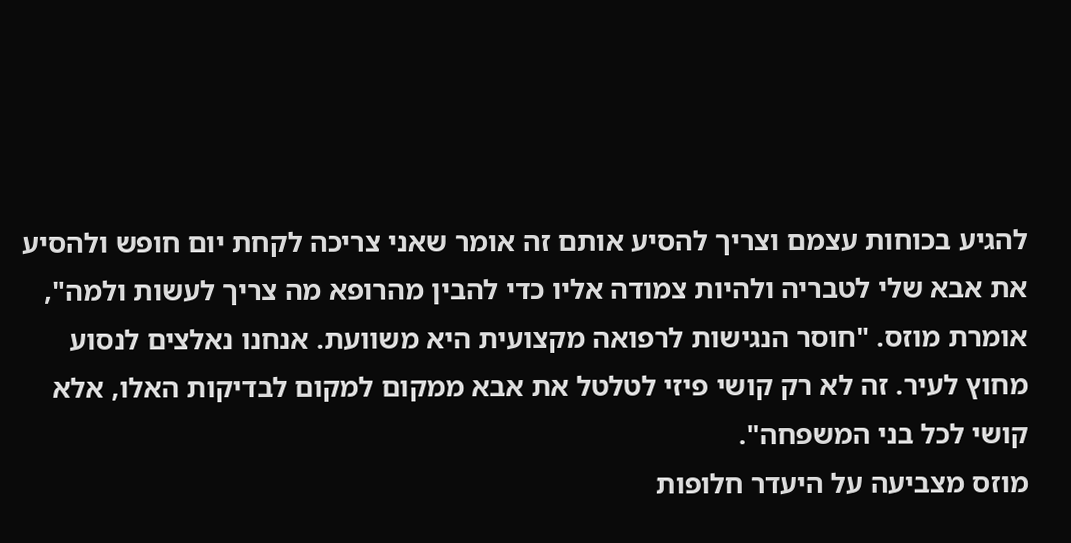להגיע בכוחות עצמם וצריך להסיע אותם זה אומר שאני צריכה לקחת יום חופש ולהסיע את אבא שלי לטבריה ולהיות צמודה אליו כדי להבין מהרופא מה צריך לעשות ולמה", אומרת מוזס. "חוסר הנגישות לרפואה מקצועית היא משוועת. אנחנו נאלצים לנסוע מחוץ לעיר. זה לא רק קושי פיזי לטלטל את אבא ממקום למקום לבדיקות האלו, אלא קושי לכל בני המשפחה".
מוזס מצביעה על היעדר חלופות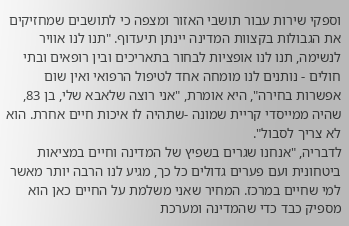וספקי שירות עבור תושבי האזור ומצפה כי לתושבים שמחזיקים את הגבולות בקצוות המדינה יינתן תיעדוף. "תנו לנו אוויר לנשימה, תנו לנו אופציות לבחור בתאריכים ובין רופאים ובתי חולים - נותנים לנו מומחה אחד לטיפול הרפואי ואין שום אפשרות בחירה", היא אומרת, "אני רוצה שלאבא שלי, בן 83, שהיה ממייסדי קריית שמונה -שתהיה לו איכות חיים אחרת. הוא לא צריך לסבול".
לדבריה, "אנחנו שגרים בשפיץ של המדינה וחיים במציאות ביטחונית ועם פערים גדולים כל כך, מגיע לנו הרבה יותר מאשר למי שחיים במרכז. המחיר שאני משלמת על החיים כאן הוא מספיק כבד כדי שהמדינה ומערכת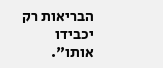הבריאות רק יכבידו אותו".